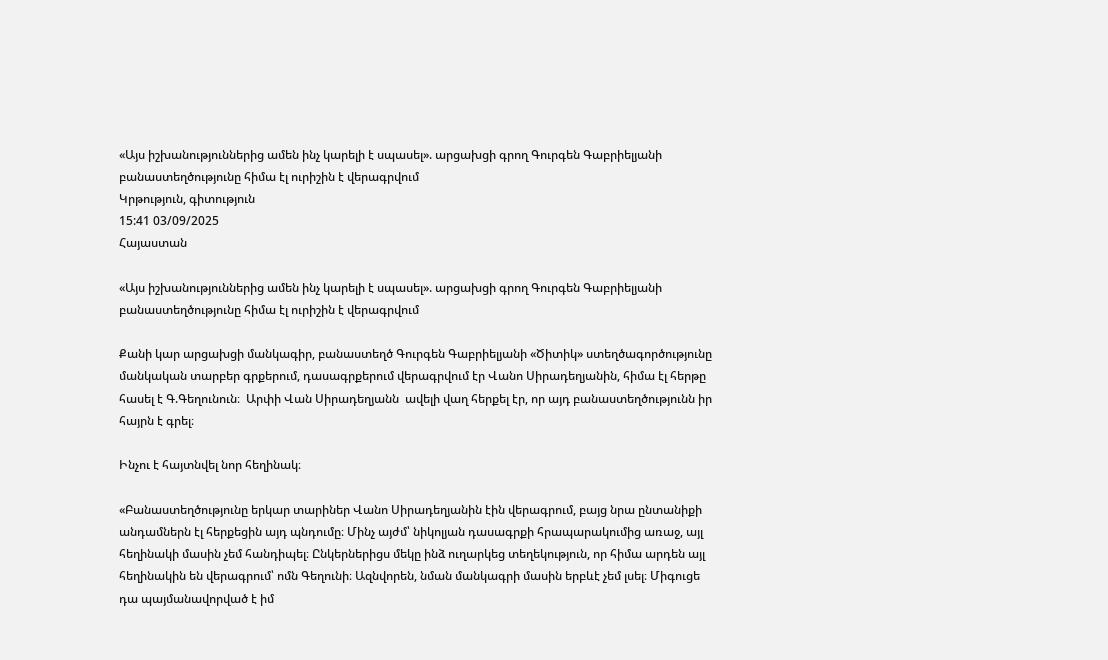«Այս իշխանություններից ամեն ինչ կարելի է սպասել». արցախցի գրող Գուրգեն Գաբրիելյանի բանաստեղծությունը հիմա էլ ուրիշին է վերագրվում
Կրթություն, գիտություն
15:41 03/09/2025
Հայաստան

«Այս իշխանություններից ամեն ինչ կարելի է սպասել». արցախցի գրող Գուրգեն Գաբրիելյանի բանաստեղծությունը հիմա էլ ուրիշին է վերագրվում

Քանի կար արցախցի մանկագիր, բանաստեղծ Գուրգեն Գաբրիելյանի «Ծիտիկ» ստեղծագործությունը մանկական տարբեր գրքերում, դասագրքերում վերագրվում էր Վանո Սիրադեղյանին, հիմա էլ հերթը հասել է Գ.Գեղունուն։  Արփի Վան Սիրադեղյանն  ավելի վաղ հերքել էր, որ այդ բանաստեղծությունն իր հայրն է գրել։

Ինչու է հայտնվել նոր հեղինակ։

«Բանաստեղծությունը երկար տարիներ Վանո Սիրադեղյանին էին վերագրում, բայց նրա ընտանիքի անդամներն էլ հերքեցին այդ պնդումը։ Մինչ այժմ՝ նիկոլյան դասագրքի հրապարակումից առաջ, այլ հեղինակի մասին չեմ հանդիպել։ Ընկերներիցս մեկը ինձ ուղարկեց տեղեկություն, որ հիմա արդեն այլ հեղինակին են վերագրում՝ ոմն Գեղունի։ Ազնվորեն, նման մանկագրի մասին երբևէ չեմ լսել։ Միգուցե դա պայմանավորված է իմ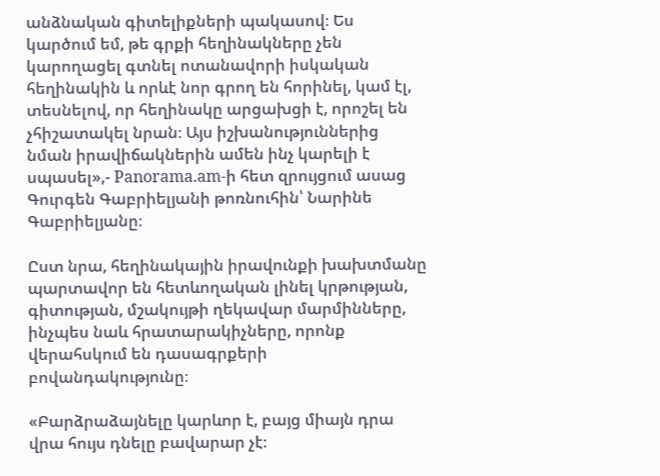անձնական գիտելիքների պակասով։ Ես կարծում եմ, թե գրքի հեղինակները չեն կարողացել գտնել ոտանավորի իսկական հեղինակին և որևէ նոր գրող են հորինել, կամ էլ, տեսնելով, որ հեղինակը արցախցի է, որոշել են չհիշատակել նրան։ Այս իշխանություններից նման իրավիճակներին ամեն ինչ կարելի է սպասել»,- Panorama.am-ի հետ զրույցում ասաց Գուրգեն Գաբրիելյանի թոռնուհին՝ Նարինե Գաբրիելյանը։

Ըստ նրա, հեղինակային իրավունքի խախտմանը պարտավոր են հետևողական լինել կրթության, գիտության, մշակույթի ղեկավար մարմինները, ինչպես նաև հրատարակիչները, որոնք վերահսկում են դասագրքերի բովանդակությունը։

«Բարձրաձայնելը կարևոր է, բայց միայն դրա վրա հույս դնելը բավարար չէ։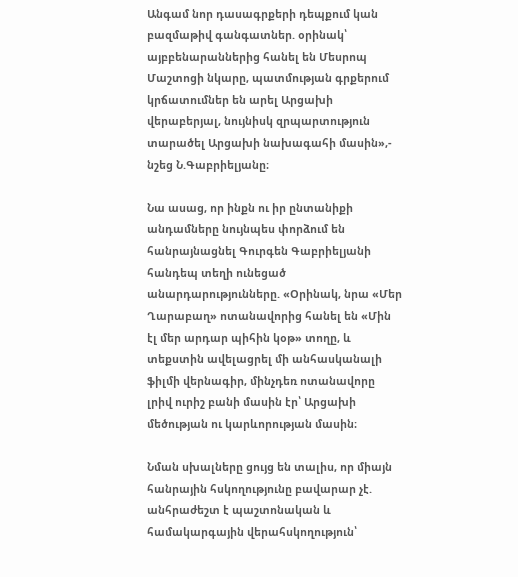Անգամ նոր դասագրքերի դեպքում կան բազմաթիվ գանգատներ. օրինակ՝ այբբենարաններից հանել են Մեսրոպ Մաշտոցի նկարը, պատմության գրքերում կրճատումներ են արել Արցախի վերաբերյալ, նույնիսկ զրպարտություն տարածել Արցախի նախագահի մասին»,- նշեց Ն.Գաբրիելյանը։

Նա ասաց, որ ինքն ու իր ընտանիքի անդամները նույնպես փորձում են հանրայնացնել Գուրգեն Գաբրիելյանի հանդեպ տեղի ունեցած անարդարությունները. «Օրինակ, նրա «Մեր Ղարաբաղ» ոտանավորից հանել են «Մին էլ մեր արդար պիհին կօթ» տողը, և տեքստին ավելացրել մի անհասկանալի ֆիլմի վերնագիր, մինչդեռ ոտանավորը լրիվ ուրիշ բանի մասին էր՝ Արցախի մեծության ու կարևորության մասին։

Նման սխալները ցույց են տալիս, որ միայն հանրային հսկողությունը բավարար չէ. անհրաժեշտ է պաշտոնական և համակարգային վերահսկողություն՝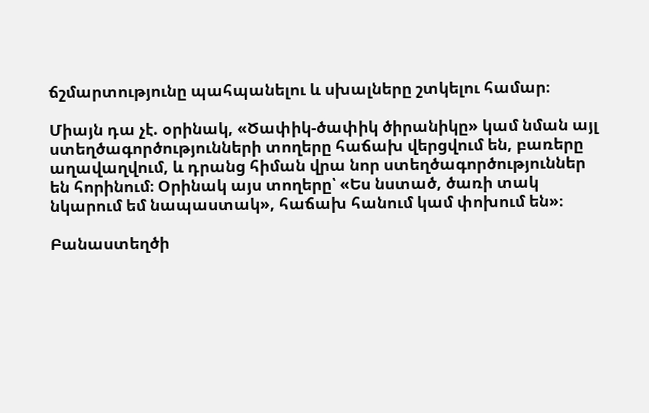ճշմարտությունը պահպանելու և սխալները շտկելու համար։

Միայն դա չէ. օրինակ, «Ծափիկ-ծափիկ ծիրանիկը» կամ նման այլ ստեղծագործությունների տողերը հաճախ վերցվում են, բառերը աղավաղվում, և դրանց հիման վրա նոր ստեղծագործություններ են հորինում։ Օրինակ այս տողերը՝ «Ես նստած, ծառի տակ նկարում եմ նապաստակ», հաճախ հանում կամ փոխում են»։

Բանաստեղծի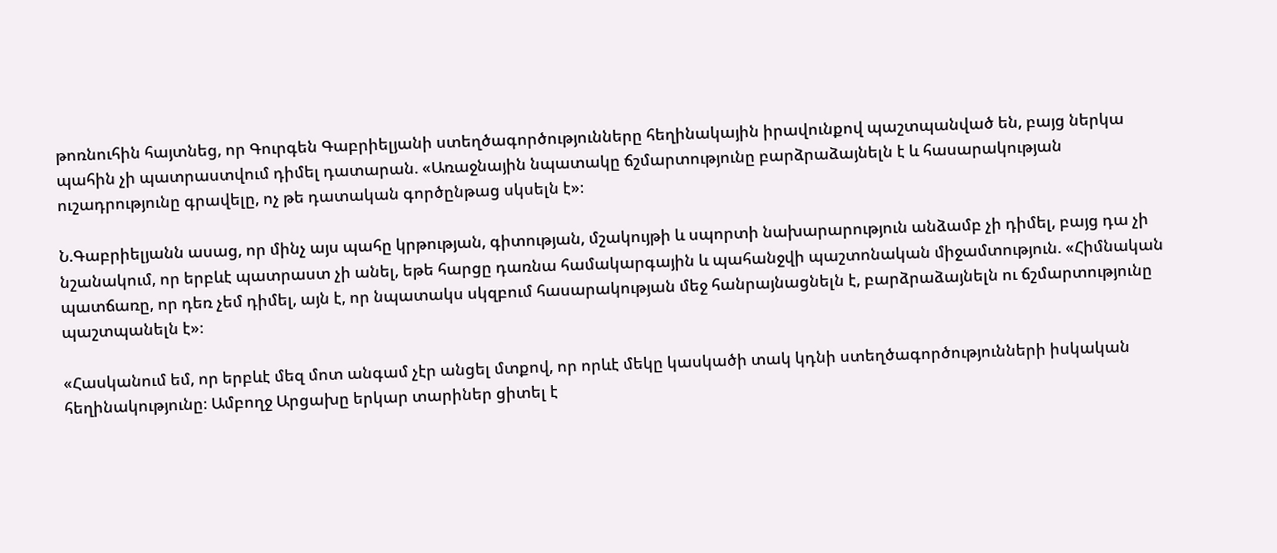թոռնուհին հայտնեց, որ Գուրգեն Գաբրիելյանի ստեղծագործությունները հեղինակային իրավունքով պաշտպանված են, բայց ներկա պահին չի պատրաստվում դիմել դատարան. «Առաջնային նպատակը ճշմարտությունը բարձրաձայնելն է և հասարակության ուշադրությունը գրավելը, ոչ թե դատական գործընթաց սկսելն է»։

Ն.Գաբրիելյանն ասաց, որ մինչ այս պահը կրթության, գիտության, մշակույթի և սպորտի նախարարություն անձամբ չի դիմել, բայց դա չի նշանակում, որ երբևէ պատրաստ չի անել, եթե հարցը դառնա համակարգային և պահանջվի պաշտոնական միջամտություն. «Հիմնական պատճառը, որ դեռ չեմ դիմել, այն է, որ նպատակս սկզբում հասարակության մեջ հանրայնացնելն է, բարձրաձայնելն ու ճշմարտությունը պաշտպանելն է»։

«Հասկանում եմ, որ երբևէ մեզ մոտ անգամ չէր անցել մտքով, որ որևէ մեկը կասկածի տակ կդնի ստեղծագործությունների իսկական հեղինակությունը։ Ամբողջ Արցախը երկար տարիներ ցիտել է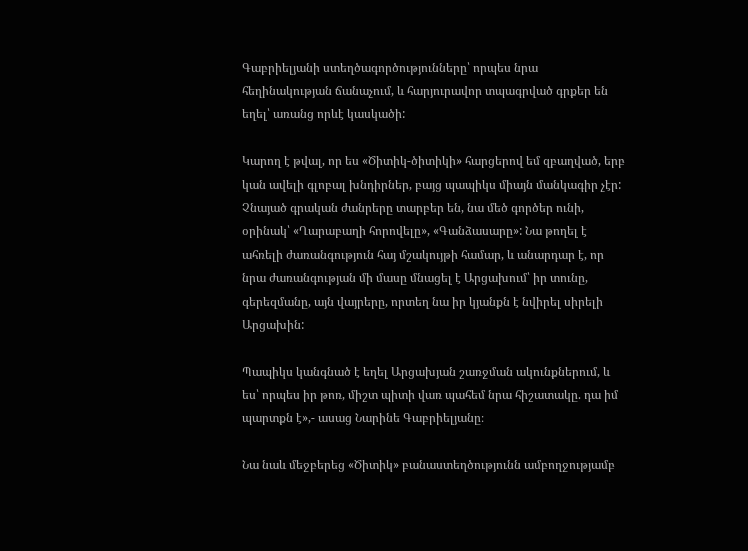Գաբրիելյանի ստեղծագործությունները՝ որպես նրա հեղինակության ճանաչում, և հարյուրավոր տպագրված գրքեր են եղել՝ առանց որևէ կասկածի:

Կարող է թվալ, որ ես «Ծիտիկ-ծիտիկի» հարցերով եմ զբաղված, երբ կան ավելի գլոբալ խնդիրներ, բայց պապիկս միայն մանկագիր չէր: Չնայած գրական ժանրերը տարբեր են, նա մեծ գործեր ունի, օրինակ՝ «Ղարաբաղի հորովելը», «Գանձասարը»: Նա թողել է ահռելի ժառանգություն հայ մշակույթի համար, և անարդար է, որ նրա ժառանգության մի մասը մնացել է Արցախում՝ իր տունը, գերեզմանը, այն վայրերը, որտեղ նա իր կյանքն է նվիրել սիրելի Արցախին:

Պապիկս կանգնած է եղել Արցախյան շառջման ակունքներում, և ես՝ որպես իր թոռ, միշտ պիտի վառ պահեմ նրա հիշատակը. դա իմ պարտքն է»,- ասաց Նարինե Գաբրիելյանը։

Նա նաև մեջբերեց «Ծիտիկ» բանաստեղծությունն ամբողջությամբ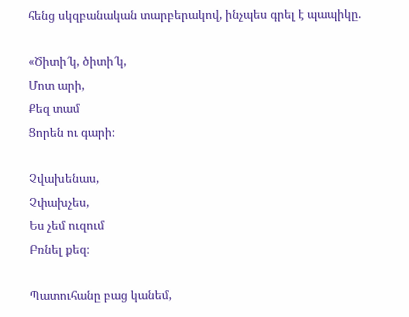հենց սկզբանական տարբերակով, ինչպես գրել է պապիկը.

«Ծիտի՜կ, ծիտի՜կ,
Մոտ արի,
Քեզ տամ
Ցորեն ու գարի։

Չվախենաս,
Չփախչես,
Ես չեմ ուզում
Բռնել քեզ։

Պատուհանը բաց կանեմ,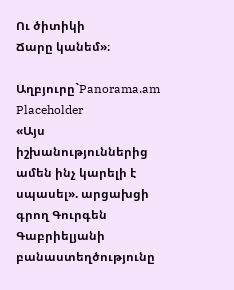Ու ծիտիկի
Ճարը կանեմ»։

Աղբյուրը`Panorama.am
Placeholder
«Այս իշխանություններից ամեն ինչ կարելի է սպասել». արցախցի գրող Գուրգեն Գաբրիելյանի բանաստեղծությունը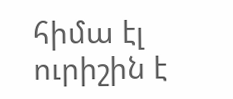հիմա էլ ուրիշին է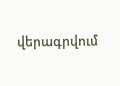վերագրվում